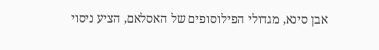אבן סינא, מגדולי הפילוסופים של האסלאם, הציע ניסוי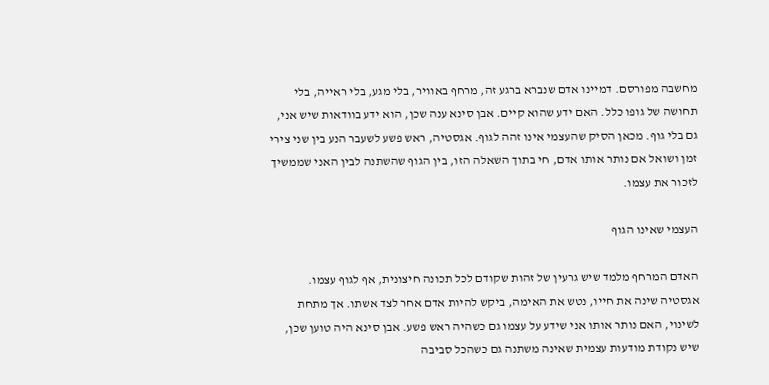מחשבה מפורסם. דמיינו אדם שנברא ברגע זה, מרחף באוויר, בלי מגע, בלי ראייה, בלי תחושה של גופו כלל. האם ידע שהוא קיים. אבן סינא ענה שכן, הוא ידע בוודאות שיש אני, גם בלי גוף. מכאן הסיק שהעצמי אינו זהה לגוף. אגסטיה, ראש פשע לשעבר הנע בין שני צירי זמן ושואל אם נותר אותו אדם, חי בתוך השאלה הזו, בין הגוף שהשתנה לבין האני שממשיך לזכור את עצמו.

העצמי שאינו הגוף

האדם המרחף מלמד שיש גרעין של זהות שקודם לכל תכונה חיצונית, אף לגוף עצמו. אגסטיה שינה את חייו, נטש את האימה, ביקש להיות אדם אחר לצד אשתו. אך מתחת לשינוי, האם נותר אותו אני שידע על עצמו גם כשהיה ראש פשע. אבן סינא היה טוען שכן, שיש נקודת מודעות עצמית שאינה משתנה גם כשהכל סביבה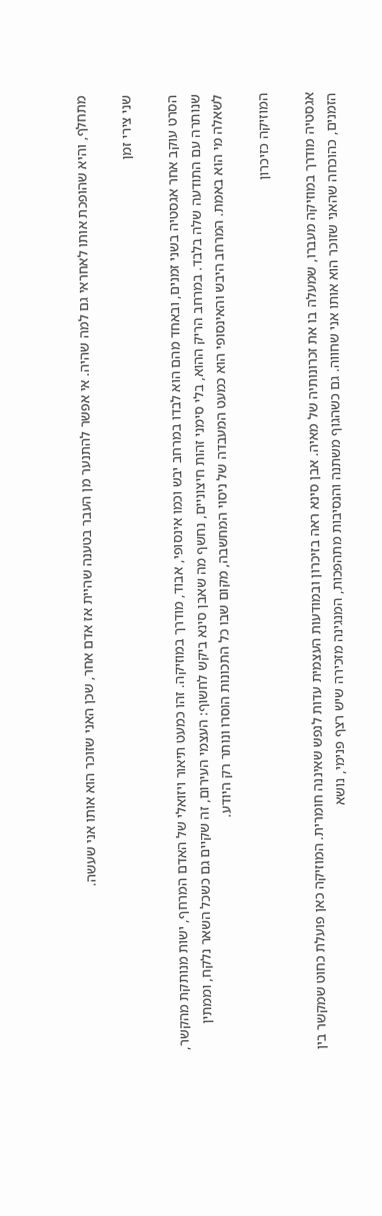מתחלף, והיא שהופכת אותו לאחראי גם למה שהיה. אי אפשר להתנער מן העבר בטענה שהיית אז אדם אחר, שכן האני שזוכר הוא אותו אני שעשה.

שני צירי זמן

הסרט עוקב אחר אגסטיה בשני זמנים, ובאחד מהם הוא לבדו במרחב יבש וכמו אינסופי, אבוד, מודרך במוזיקה. זהו כמעט תיאור ויזואלי של האדם המרחף, ישות מנותקת מהקשר, שנותרה עם התודעה שלה בלבד. במרחב הריק ההוא, בלי סימני זהות חיצוניים, נחשף מה שאבן סינא ביקש לחשוף: העצמי העירום, זה שקיים גם כשכל השאר נלקח, וממתין לשאלה מי הוא באמת. המרחב היבש והאינסופי הוא כמעט המעבדה של ניסוי המחשבה, מקום שבו כל התכונות הוסרו ונותר רק היודע.

המוזיקה כזיכרון

אגסטיה מודרך במוזיקה מעברו, שמעלה בו את זכרונותיה של מאיה. אבן סינא ראה בזיכרון ובמודעות העצמית עדות לנפש שאיננה חומרית. המוזיקה כאן פועלת כחוט שמקשר בין הזמנים, כהוכחה שהאני שזוכר הוא אותו אני שחווה. גם כשהגוף משתנה והנסיבות מתהפכות, המנגינה מזכירה שיש רצף פנימי, נושא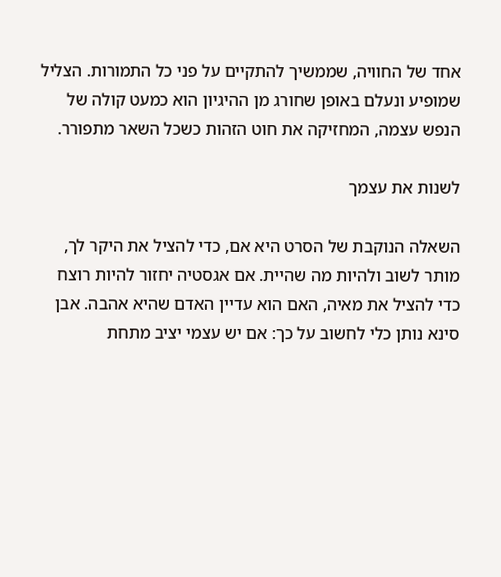אחד של החוויה, שממשיך להתקיים על פני כל התמורות. הצליל שמופיע ונעלם באופן שחורג מן ההיגיון הוא כמעט קולה של הנפש עצמה, המחזיקה את חוט הזהות כשכל השאר מתפורר.

לשנות את עצמך

השאלה הנוקבת של הסרט היא אם, כדי להציל את היקר לך, מותר לשוב ולהיות מה שהיית. אם אגסטיה יחזור להיות רוצח כדי להציל את מאיה, האם הוא עדיין האדם שהיא אהבה. אבן סינא נותן כלי לחשוב על כך: אם יש עצמי יציב מתחת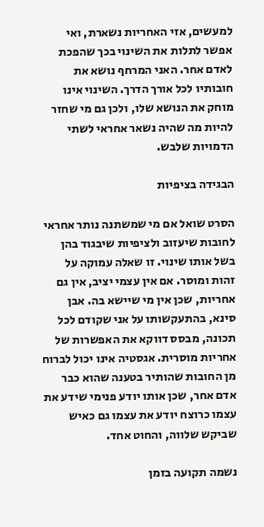למעשים, אזי האחריות נשארת, ואי אפשר לתלות את השינוי בכך שהפכת לאדם אחר. האני המרחף נושא את חובותיו לכל אורך הדרך. השינוי אינו מוחק את הנושא שלו, ולכן גם מי שחזר להיות מה שהיה נשאר אחראי לשתי הדמויות שלבש.

הבגידה בציפיות

הסרט שואל אם מי שמשתנה נותר אחראי לחובות שיעזוב ולציפיות שיבגוד בהן בשל אותו שינוי. זו שאלה עמוקה על זהות ומוסר. אם אין עצמי יציב, אין גם אחריות, שכן אין מי שיישא בה. אבן סינא, בהתעקשותו על אני שקודם לכל תכונה, מבסס דווקא את האפשרות של אחריות מוסרית. אגסטיה אינו יכול לברוח מן החובות שהותיר בטענה שהוא כבר אדם אחר, שכן אותו יודע פנימי שידע את עצמו כרוצח יודע את עצמו גם כאיש שביקש שלווה, והחוט אחד.

נשמה תקועה בזמן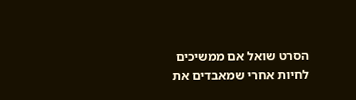הסרט שואל אם ממשיכים לחיות אחרי שמאבדים את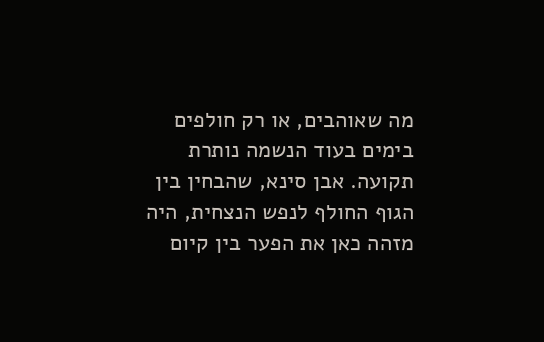מה שאוהבים, או רק חולפים בימים בעוד הנשמה נותרת תקועה. אבן סינא, שהבחין בין הגוף החולף לנפש הנצחית, היה מזהה כאן את הפער בין קיום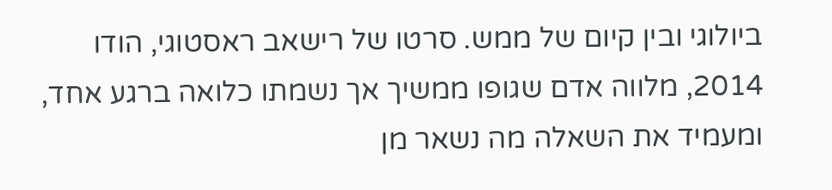ביולוגי ובין קיום של ממש. סרטו של רישאב ראסטוגי, הודו 2014, מלווה אדם שגופו ממשיך אך נשמתו כלואה ברגע אחד, ומעמיד את השאלה מה נשאר מן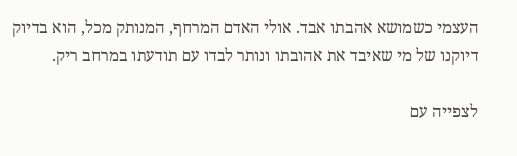העצמי כשמושא אהבתו אבד. אולי האדם המרחף, המנותק מכל, הוא בדיוק דיוקנו של מי שאיבד את אהובתו ונותר לבדו עם תודעתו במרחב ריק.

לצפייה עם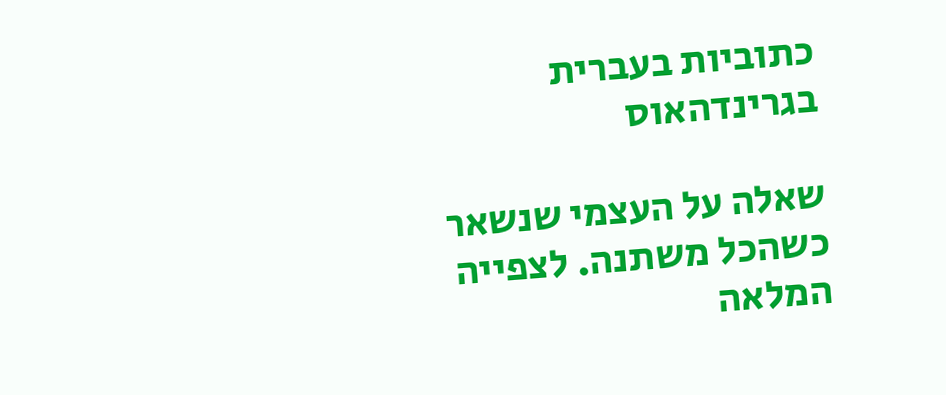כתוביות בעברית בגרינדהאוס

שאלה על העצמי שנשאר כשהכל משתנה. לצפייה המלאה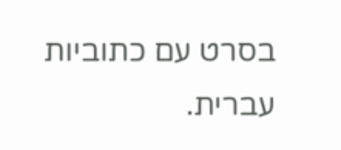בסרט עם כתוביות עברית.